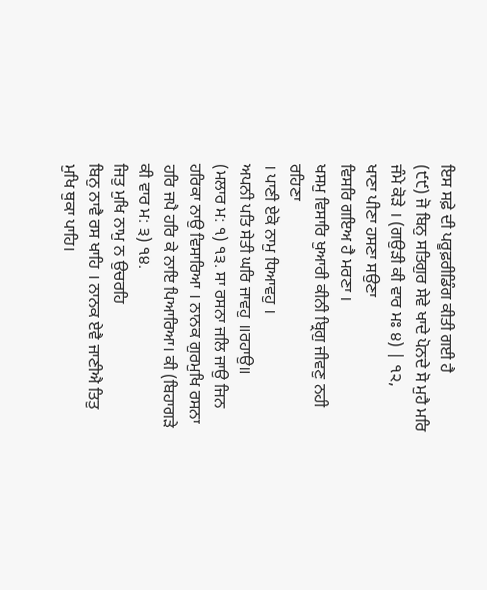ਇਸ ਸਫ਼ੇ ਦੀ ਪਰੂਫ਼ਰੀਡਿੰਗ ਕੀਤੀ ਗਈ ਹੈ
(੯੯) ਜੋ ਬਿਨੁ ਸਤਿਗੁਰ ਸੇਵੇ ਖਾਦੇ ਪੋਨਦੇ ਸੋ ਮੁਹੈ ਮਰਿ ਜੰਮੇ ਕੋੜੇ । (ਗਉੜੀ ਕੀ ਵਾਰ ਮਃ ੪) | ੧੨,
ਖਾਣਾ ਪੀਣਾ ਹਸਣਾ ਸਉਣਾ
ਵਿਸਰਿ ਗਇਅ ਹੈ ਮਰਣਾ ।
ਖਸਮੁ ਵਿਸਾਰਿ ਖੁਆਰੀ ਕੀਨੀ ਬ੍ਰਿਗੁ ਜੀਵਣੁ ਨਹੀ ਰਹਿਣਾ
। ਪਾਣੀ ਏਕੋ ਨਾਮੁ ਧਿਆਵਹੁ ।
ਅਪਨੀ ਪਤਿ ਸੇਤੀ ਘਰਿ ਜਾਵਹੁ ॥ਰਹਾਉ॥
(ਮਲਾਰ ਮ: ੧) ੧੩. ਸਾ ਰਸਨਾ ਜਲਿ ਜਾਉ ਜਿਨ ਹਰਿਕਾ ਨਾਉ ਵਿਸਾਰਿਆ । ਨਾਨਕ ਗੁਰਮੁਖਿ ਰਸਨਾ ਹਰਿ ਜਪੈ ਹਰਿ ਕੇ ਨਾਇ ਪਿਆਰਿਆ। ਕੀ (ਬਿਹਾਗੜੇ ਕੀ ਵਾਰ ਮ: ੩) ੧੪.
ਜਿਤੁ ਮੁਖਿ ਨਾਮੁ ਨ ਉਚਰਹਿ
ਬਿਨੁ ਨਾਵੈ ਰਸ ਖਾਹਿ । ਨਾਨਕ ਏਵੈ ਜਾਣੀਐ ਤਿਤੁ ਮੁਖਿ ਥੁਕਾ ਪਾਹਿ।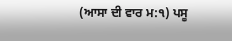(ਆਸਾ ਦੀ ਵਾਰ ਮ:੧) ਪਸੂ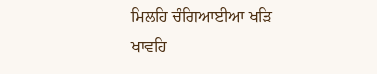ਮਿਲਹਿ ਚੰਗਿਆਈਆ ਖੜਿ ਖਾਵਹਿ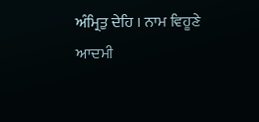ਅੰਮ੍ਰਿਤੁ ਦੇਹਿ । ਨਾਮ ਵਿਹੂਣੇ ਆਦਮੀ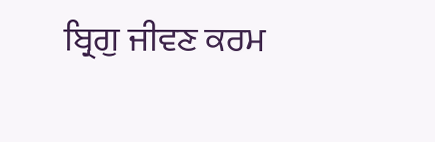ਬ੍ਰਿਗੁ ਜੀਵਣ ਕਰਮ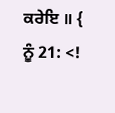ਕਰੇਇ ॥ { ਨੂੰ 21: <!